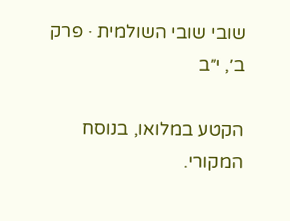שובי שובי השולמית · פרק ב׳, י״ב

הקטע במלואו, בנוסח המקורי.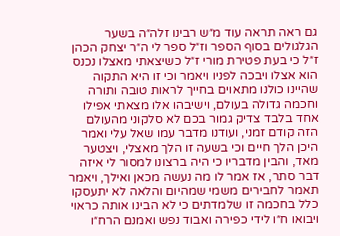גם ראה תראה עוד מ״ש רבינו זלה״ה בשער הגלגולים בסוף הספר וז״ל ספר לי ה״ר יצחק הכהן ז״ל כי בעת פטירת מורי ז״ל כשיצאתי מאצלו נכנס הוא אצלו ויבכה לפניו ויאמר וכי זו היא התקוה שהיינו כולנו מתאוים בחייך לראות טובה ותורה וחכמה גדולה בעולם, וישיבהו אלו מצאתי אפילו אחד בלבד צדיק גמור בכם לא סלקוני מהעולם הזה קודם זמני, ועודנו מדבר עמו שאל עלי ואמר היכן הלך חיים וכי בשעה זו הלך מאצלי, ויצטער מאד, והבין מדבריו כי היה ברצונו למסור לי איזה דבר סתר, אז אמר לו מה נעשה מכאן ואילך, ויאמר תאמר לחבירים משמי שמהיום והלאה לא יתעסקו כלל בחכמה זו שלמדתים כי לא הבינו אותה כראוי ויבואו ח״ו לידי כפירה ואבוד נפש ואמנם הרח״ו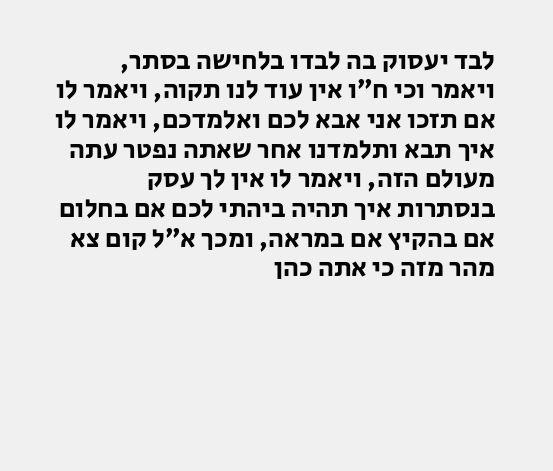לבד יעסוק בה לבדו בלחישה בסתר, ויאמר וכי ח״ו אין עוד לנו תקוה, ויאמר לו אם תזכו אני אבא לכם ואלמדכם, ויאמר לו איך תבא ותלמדנו אחר שאתה נפטר עתה מעולם הזה, ויאמר לו אין לך עסק בנסתרות איך תהיה ביהתי לכם אם בחלום אם בהקיץ אם במראה, ומכך א״ל קום צא מהר מזה כי אתה כהן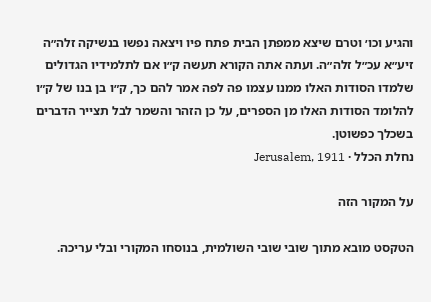והגיע וכו׳ וטרם שיצא ממפתן הבית פתח פיו ויצאה נפשו בנשיקה זלה״ה זיע״א עכ״ל זלה״ה. ועתה אתה הקורא תעשה ק״ו אם לתלמידיו הגדולים שלמדו הסודות האלו ממנו עצמו פה לפה אמר להם כך, ק״ו בן בנו של ק״ו להלומד הסודות האלו מן הספרים, על כן הזהר והשמר לבל תצייר הדברים בשכלך כפשוטן.
נחלת הכלל · Jerusalem, 1911

על המקור הזה

הטקסט מובא מתוך שובי שובי השולמית, בנוסחו המקורי ובלי עריכה.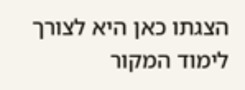הצגתו כאן היא לצורך לימוד המקור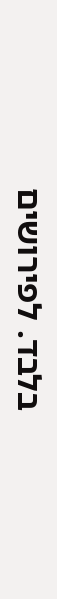בלבד. לפירושים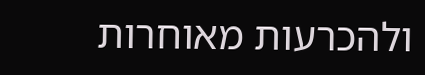ולהכרעות מאוחרות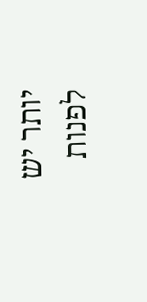יותר יש לפנות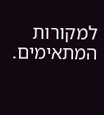למקורות המתאימים.